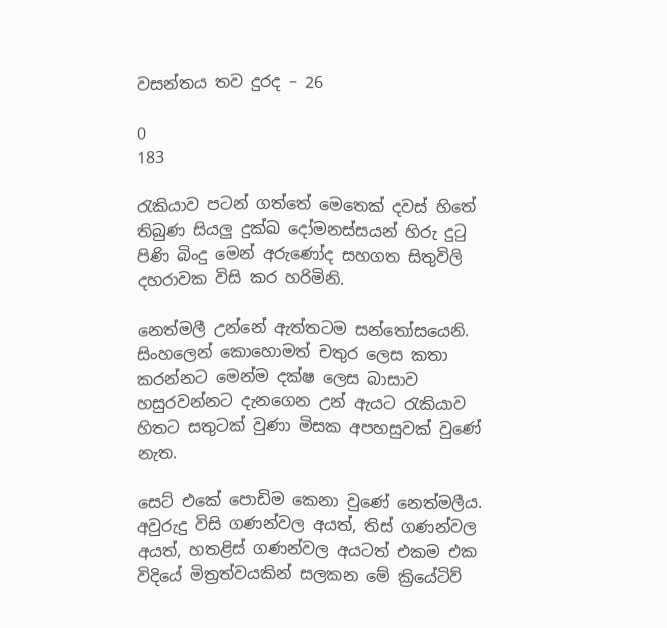වසන්තය තව දුරද – 26

0
183

රැකියාව පටන් ගත්තේ මෙතෙක් දවස් හිතේ තිබුණ සියලු දුක්ඛ දෝමනස්සයන් හිරු දුටු පිණි බිංදු මෙන් අරුණෝද සහගත සිතුවිලි දහරාවක විසි කර හරිමිනි.

නෙත්මලී උන්නේ ඇත්තටම සන්තෝසයෙනි. සිංහලෙන් කොහොමත් චතුර ලෙස කතා කරන්නට මෙන්ම දක්ෂ ලෙස බාසාව හසුරවන්නට දැනගෙන උන් ඇයට රැකියාව හිතට සතුටක් වුණා මිසක අපහසුවක් වුණේ නැත.

සෙට් එකේ පොඩිම කෙනා වුණේ නෙත්මලීය. අවුරුදු විසි ගණන්වල අයත්, තිස් ගණන්වල අයත්, හතළිස් ගණන්වල අයටත් එකම එක විදියේ මිත්‍රත්වයකින් සලකන මේ ක්‍රියේටිව්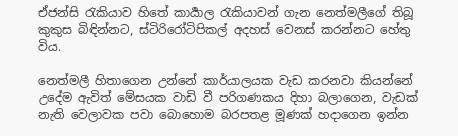ඒජන්සි රැකියාව හිතේ කාර්‍යාල රැකියාවන් ගැන නෙත්මලීගේ තිබූ කුකුස බිඳින්නට, ස්ටිරිරෝටිපිකල් අදහස් වෙනස් කරන්නට හේතු විය.

නෙත්මලී හිතාගෙන උන්නේ කාර්යාලයක වැඩ කරනවා කියන්නේ උදේම ඇවිත් මේසයක වාඩි වී පරිගණකය දිහා බලාගෙන, වැඩක් නැති වෙලාවක පවා බොහොම බරපතළ මූණක් හදාගෙන ඉන්න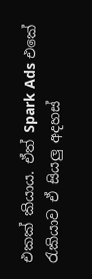එකක් කියාය. ඒත් Spark Ads එකේ රැකියාව ඒ සියලු අදහස්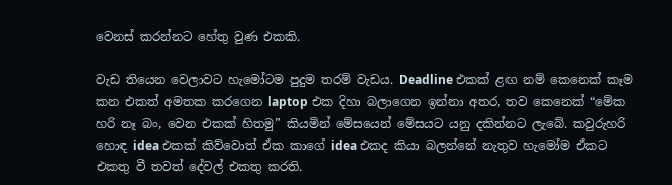වෙනස් කරන්නට හේතු වුණ එකකි.

වැඩ තියෙන වෙලාවට හැමෝටම පුදුම තරම් වැඩය. Deadline එකක් ළඟ නම් කෙනෙක් කෑම කන එකත් අමතක කරගෙන laptop එක දිහා බලාගෙන ඉන්නා අතර, තව කෙනෙක් “මේක හරි නෑ බං, වෙන එකක් හිතමු” කියමින් මේසයෙන් මේසයට යනු දකින්නට ලැබේ. කවුරුහරි හොඳ idea එකක් කිව්වොත් ඒක කාගේ idea එකද කියා බලන්නේ නැතුව හැමෝම ඒකට එකතු වී තවත් දේවල් එකතු කරති.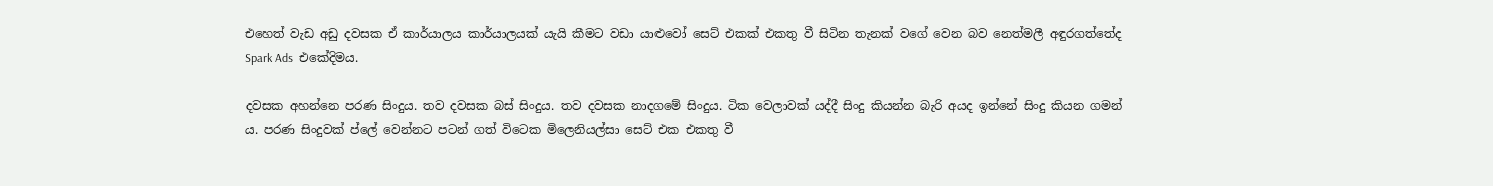එහෙත් වැඩ අඩු දවසක ඒ කාර්යාලය කාර්යාලයක් යැයි කීමට වඩා යාළුවෝ සෙට් එකක් එකතු වී සිටින තැනක් වගේ වෙන බව නෙත්මලී අඳුරගත්තේද Spark Ads  එකේදිමය.

දවසක අහන්නෙ පරණ සිංදුය. තව දවසක බස් සිංදුය. තව දවසක නාදගමේ සිංදුය. ටික වෙලාවක් යද්දී සිංදු කියන්න බැරි අයද ඉන්නේ සිංදු කියන ගමන් ය. පරණ සිංදුවක් ප්ලේ වෙන්නට පටන් ගත් විටෙක මිලෙනියල්සා සෙට් එක එකතු වී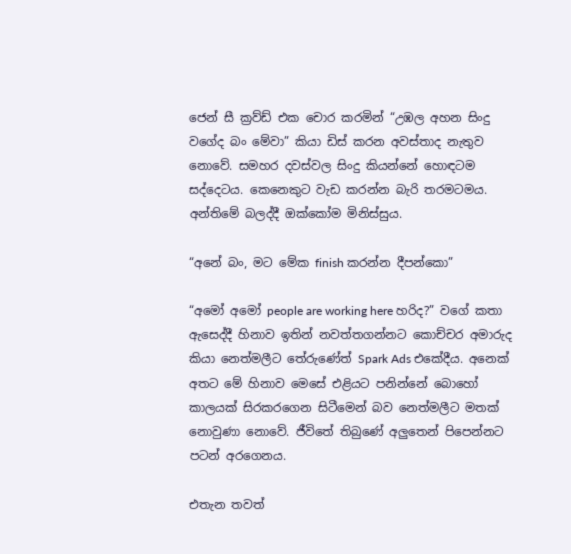ජෙන් සී ක්‍රව්ඩ් එක චොර කරමින් “උඹල අහන සිංදු වගේද බං මේවා” කියා ඩිස් කරන අවස්තාද නැතුව නොවේ. සමහර දවස්වල සිංදු කියන්නේ හොඳටම සද්දෙටය. කෙනෙකුට වැඩ කරන්න බැරි තරමටමය. අන්තිමේ බලද්දී ඔක්කෝම මිනිස්සුය.

“අනේ බං, මට මේක finish කරන්න දීපන්කො”

“අමෝ අමෝ people are working here හරිද?” වගේ කතා ඇසෙද්දී හිනාව ඉතින් නවත්තගන්නට කොච්චර අමාරුද කියා නෙත්මලීට තේරුණේත් Spark Ads එකේදීය. අනෙක් අතට මේ හිනාව මෙසේ එළියට පනින්නේ බොහෝ කාලයක් සිරකරගෙන සිටීමෙන් බව නෙත්මලීට මතක් නොවුණා නොවේ. ජීවිතේ තිබුණේ අලුතෙන් පිපෙන්නට පටන් අරගෙනය.

එතැන තවත්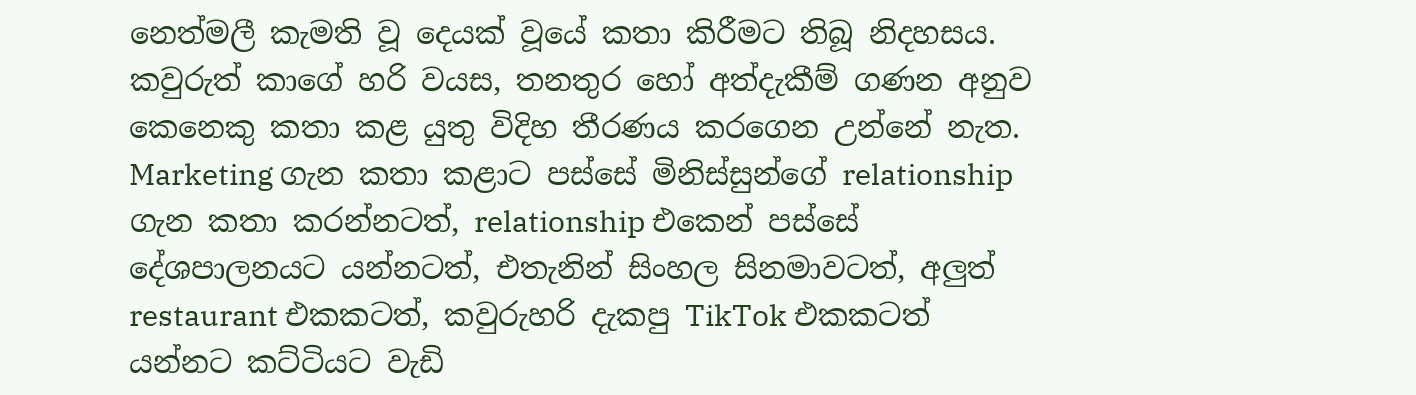නෙත්මලී කැමති වූ දෙයක් වූයේ කතා කිරීමට තිබූ නිදහසය. කවුරුත් කාගේ හරි වයස, තනතුර හෝ අත්දැකීම් ගණන අනුව කෙනෙකු කතා කළ යුතු විදිහ තීරණය කරගෙන උන්නේ නැත. Marketing ගැන කතා කළාට පස්සේ මිනිස්සුන්ගේ relationship ගැන කතා කරන්නටත්, relationship එකෙන් පස්සේ දේශපාලනයට යන්නටත්, එතැනින් සිංහල සිනමාවටත්, අලුත් restaurant එකකටත්, කවුරුහරි දැකපු TikTok එකකටත් යන්නට කට්ටියට වැඩි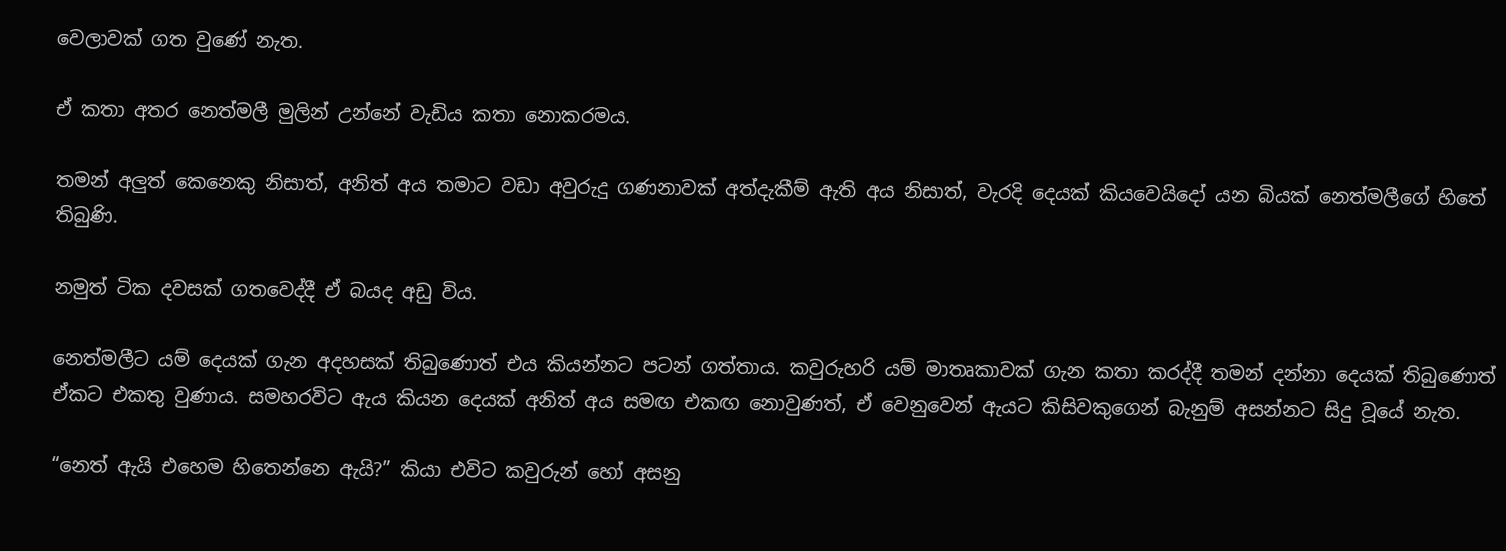වෙලාවක් ගත වුණේ නැත.

ඒ කතා අතර නෙත්මලී මුලින් උන්නේ වැඩිය කතා නොකරමය.

තමන් අලුත් කෙනෙකු නිසාත්, අනිත් අය තමාට වඩා අවුරුදු ගණනාවක් අත්දැකීම් ඇති අය නිසාත්, වැරදි දෙයක් කියවෙයිදෝ යන බියක් නෙත්මලීගේ හිතේ තිබුණි.

නමුත් ටික දවසක් ගතවෙද්දී ඒ බයද අඩු විය.

නෙත්මලීට යම් දෙයක් ගැන අදහසක් තිබුණොත් එය කියන්නට පටන් ගත්තාය. කවුරුහරි යම් මාතෘකාවක් ගැන කතා කරද්දී තමන් දන්නා දෙයක් තිබුණොත් ඒකට එකතු වුණාය. සමහරවිට ඇය කියන දෙයක් අනිත් අය සමඟ එකඟ නොවුණත්, ඒ වෙනුවෙන් ඇයට කිසිවකුගෙන් බැනුම් අසන්නට සිදු වූයේ නැත.

“නෙත් ඇයි එහෙම හිතෙන්නෙ ඇයි?” කියා එවිට කවුරුන් හෝ අසනු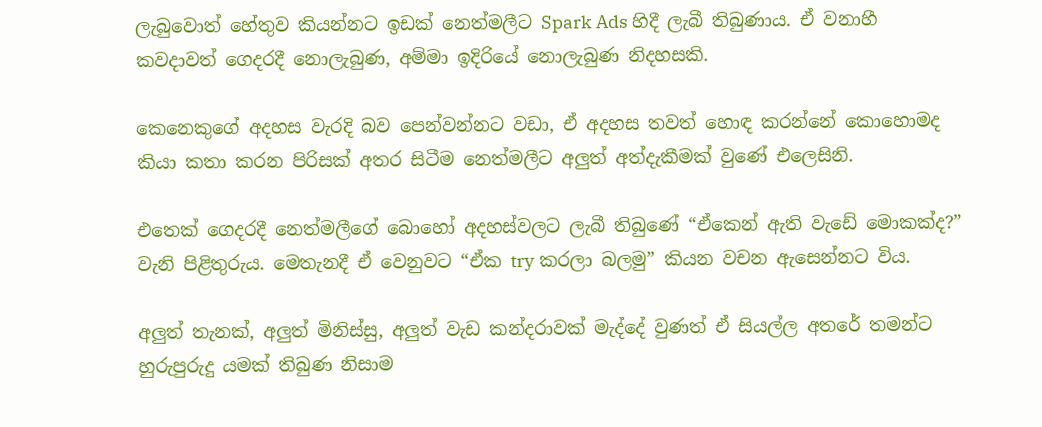ලැබුවොත් හේතුව කියන්නට ඉඩක් නෙත්මලීට Spark Ads හිදී ලැබී තිබුණාය. ඒ වනාහී කවදාවත් ගෙදරදී නොලැබුණ, අම්මා ඉදිරියේ නොලැබුණ නිදහසකි.

කෙනෙකුගේ අදහස වැරදි බව පෙන්වන්නට වඩා, ඒ අදහස තවත් හොඳ කරන්නේ කොහොමද කියා කතා කරන පිරිසක් අතර සිටීම නෙත්මලීට අලුත් අත්දැකීමක් වුණේ එලෙසිනි.

එතෙක් ගෙදරදී නෙත්මලීගේ බොහෝ අදහස්වලට ලැබී තිබුණේ “ඒකෙන් ඇති වැඩේ මොකක්ද?” වැනි පිළිතුරුය. මෙතැනදී ඒ වෙනුවට “ඒක try කරලා බලමු” කියන වචන ඇසෙන්නට විය.

අලුත් තැනක්, අලුත් මිනිස්සු, අලුත් වැඩ කන්දරාවක් මැද්දේ වුණත් ඒ සියල්ල අතරේ තමන්ට හුරුපුරුදු යමක් තිබුණ නිසාම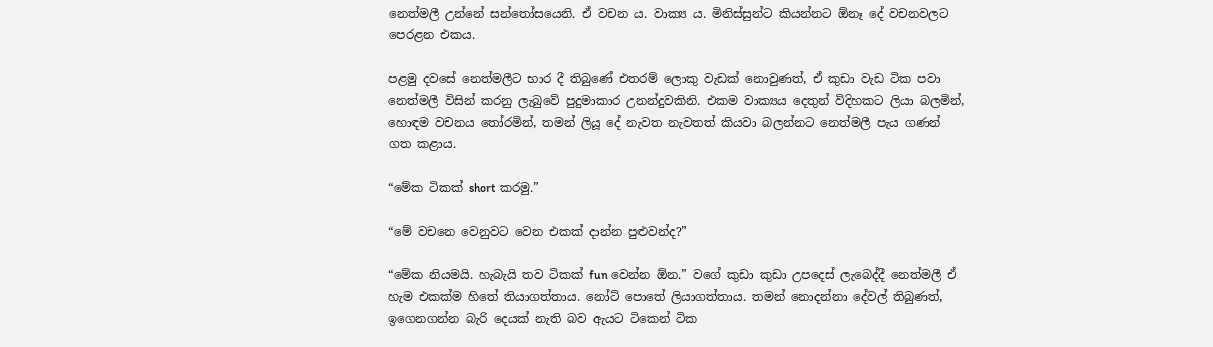නෙත්මලී උන්නේ සන්තෝසයෙනි. ඒ වචන ය. වාක්‍ය ය. මිනිස්සුන්ට කියන්නට ඕනෑ දේ වචනවලට පෙරළන එකය.

පළමු දවසේ නෙත්මලීට භාර දී තිබුණේ එතරම් ලොකු වැඩක් නොවුණත්, ඒ කුඩා වැඩ ටික පවා නෙත්මලී විසින් කරනු ලැබුවේ පුදුමාකාර උනන්දුවකිනි. එකම වාක්‍යය දෙතුන් විදිහකට ලියා බලමින්, හොඳම වචනය තෝරමින්, තමන් ලියූ දේ නැවත නැවතත් කියවා බලන්නට නෙත්මලී පැය ගණන් ගත කළාය.

“මේක ටිකක් short කරමු.”

“මේ වචනෙ වෙනුවට වෙන එකක් දාන්න පුළුවන්ද?”

“මේක නියමයි. හැබැයි තව ටිකක් fun වෙන්න ඕන.” වගේ කුඩා කුඩා උපදෙස් ලැබෙද්දී නෙත්මලී ඒ හැම එකක්ම හිතේ තියාගත්තාය. නෝට් පොතේ ලියාගත්තාය. තමන් නොදන්නා දේවල් තිබුණත්, ඉගෙනගන්න බැරි දෙයක් නැති බව ඇයට ටිකෙන් ටික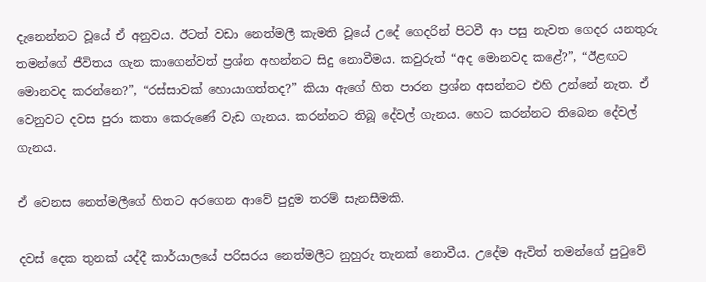දැනෙන්නට වූයේ ඒ අනුවය. ඊටත් වඩා නෙත්මලී කැමති වූයේ උදේ ගෙදරින් පිටවී ආ පසු නැවත ගෙදර යනතුරු තමන්ගේ ජීවිතය ගැන කාගෙන්වත් ප්‍රශ්න අහන්නට සිදු නොවීමය. කවුරුත් “අද මොනවද කළේ?”, “ඊළඟට මොනවද කරන්නෙ?”, “රස්සාවක් හොයාගත්තද?” කියා ඇගේ හිත පාරන ප්‍රශ්න අසන්නට එහි උන්නේ නැත. ඒ වෙනුවට දවස පුරා කතා කෙරුණේ වැඩ ගැනය. කරන්නට තිබූ දේවල් ගැනය. හෙට කරන්නට තිබෙන දේවල් ගැනය.

ඒ වෙනස නෙත්මලීගේ හිතට අරගෙන ආවේ පුදුම තරම් සැනසීමකි.

දවස් දෙක තුනක් යද්දී කාර්යාලයේ පරිසරය නෙත්මලීට නුහුරු තැනක් නොවීය. උදේම ඇවිත් තමන්ගේ පුටුවේ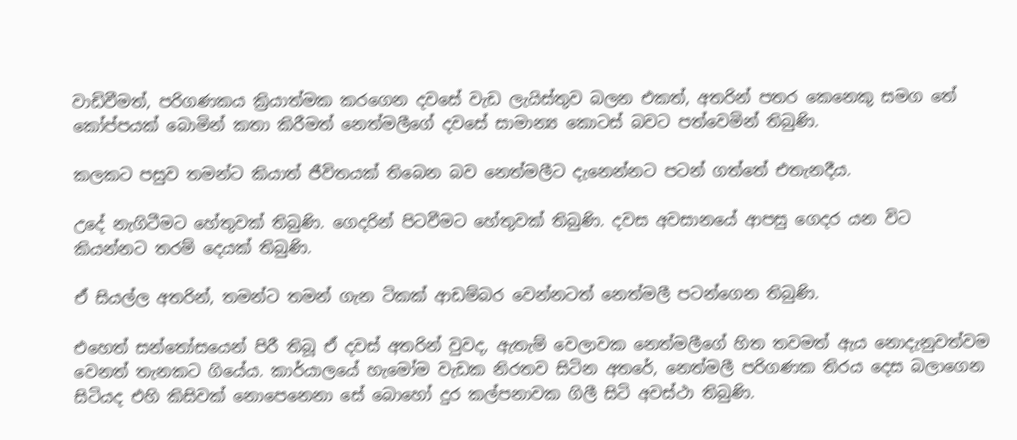වාඩිවීමත්, පරිගණකය ක්‍රියාත්මක කරගෙන දවසේ වැඩ ලැයිස්තුව බලන එකත්, අතරින් පතර කෙනෙකු සමග තේ කෝප්පයක් බොමින් කතා කිරීමත් නෙත්මලීගේ දවසේ සාමාන්‍ය කොටස් බවට පත්වෙමින් තිබුණි.

කලකට පසුව තමන්ට කියාත් ජීවිතයක් තිබෙන බව නෙත්මලීට දැනෙන්නට පටන් ගත්තේ එතැනදීය.

උදේ නැගිටීමට හේතුවක් තිබුණි. ගෙදරින් පිටවීමට හේතුවක් තිබුණි. දවස අවසානයේ ආපසු ගෙදර යන විට කියන්නට තරම් දෙයක් තිබුණි.

ඒ සියල්ල අතරින්, තමන්ට තමන් ගැන ටිකක් ආඩම්බර වෙන්නටත් නෙත්මලී පටන්ගෙන තිබුණි.

එහෙත් සන්තෝසයෙන් පිරී තිබූ ඒ දවස් අතරින් වුවද, ඇතැම් වෙලාවක නෙත්මලීගේ හිත තවමත් ඇය නොදැනුවත්වම වෙනත් තැනකට ගියේය. කාර්යාලයේ හැමෝම වැඩක නිරතව සිටින අතරේ, නෙත්මලී පරිගණක තිරය දෙස බලාගෙන සිටියද එහි කිසිවක් නොපෙනෙනා සේ බොහෝ දුර කල්පනාවක ගිලී සිටි අවස්ථා තිබුණි.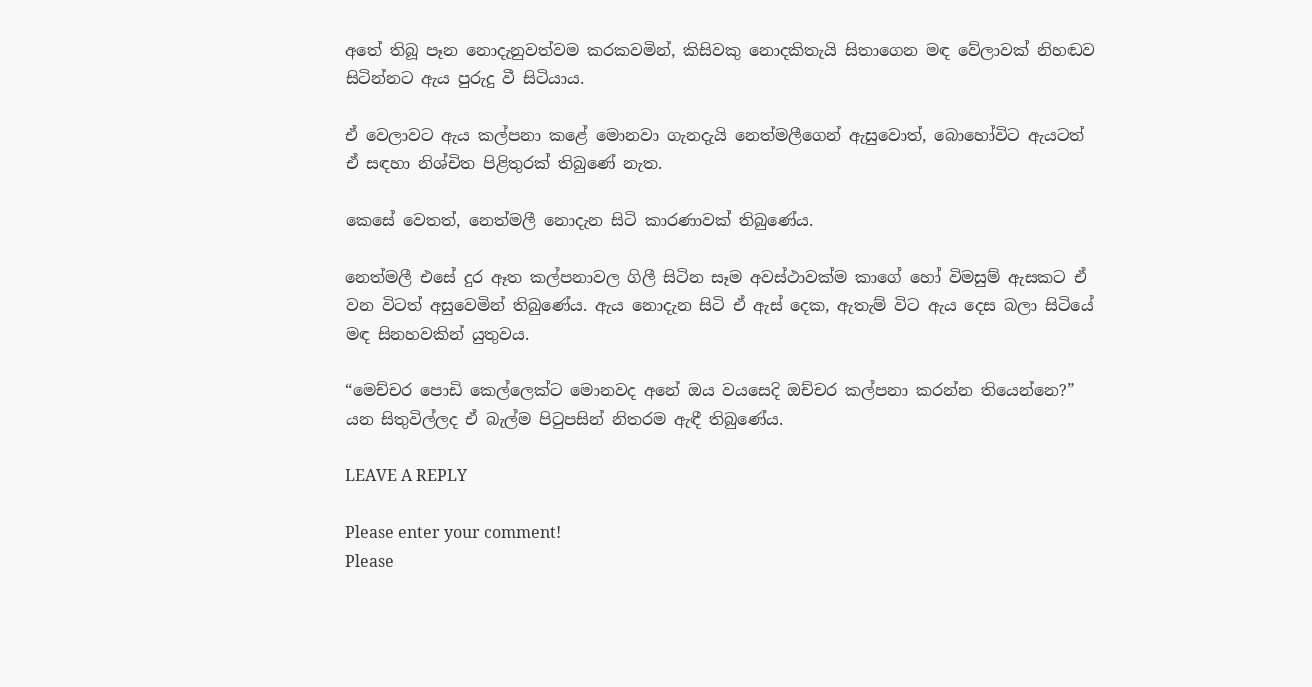අතේ තිබූ පෑන නොදැනුවත්වම කරකවමින්, කිසිවකු නොදකිතැයි සිතාගෙන මඳ වේලාවක් නිහඬව සිටින්නට ඇය පුරුදු වී සිටියාය.

ඒ වෙලාවට ඇය කල්පනා කළේ මොනවා ගැනදැයි නෙත්මලීගෙන් ඇසුවොත්, බොහෝවිට ඇයටත් ඒ සඳහා නිශ්චිත පිළිතුරක් තිබුණේ නැත.

කෙසේ වෙතත්, නෙත්මලී නොදැන සිටි කාරණාවක් තිබුණේය.

නෙත්මලී එසේ දුර ඈත කල්පනාවල ගිලී සිටින සෑම අවස්ථාවක්ම කාගේ හෝ විමසුම් ඇසකට ඒ වන විටත් අසුවෙමින් තිබුණේය. ඇය නොදැන සිටි ඒ ඇස් දෙක, ඇතැම් විට ඇය දෙස බලා සිටියේ මඳ සිනහවකින් යුතුවය.

“මෙච්චර පොඩි කෙල්ලෙක්ට මොනවද අනේ ඔය වයසෙදි ඔච්චර කල්පනා කරන්න තියෙන්නෙ?” යන සිතුවිල්ලද ඒ බැල්ම පිටුපසින් නිතරම ඇඳී තිබුණේය.

LEAVE A REPLY

Please enter your comment!
Please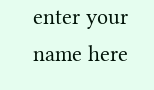enter your name here